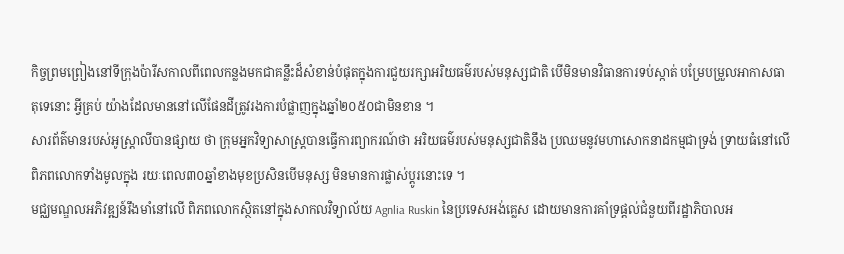កិច្ចព្រមព្រៀងនៅទីក្រុងប៉ារីសកាលពីពេលកន្លងមកជាគន្លឹះដ៏សំខាន់បំផុតក្នុងការជួយរក្សាអរិយធម៌របស់មនុស្សជាតិ បើមិនមានវិធានការទប់ស្កាត់ បម្រែបម្រួលអាកាសធាតុទេនោះ អ្វីគ្រប់ យ៉ាងដែលមាននៅលើផែនដីត្រូវរងការបំផ្លាញក្នុងឆ្នាំ២០៥០ជាមិនខាន ។
សារព័ត៌មានរបស់អូស្ដ្រាលីបានផ្សាយ ថា ក្រុមអ្នកវិទ្យាសាស្ដ្របានធ្វើការព្យាករណ៍ថា អរិយធម៌របស់មនុស្សជាតិនឹង ប្រឈមនូវមហាសោកនាដកម្មជាទ្រង់ ទ្រាយធំនៅលើពិភពលោកទាំងមូលក្នុង រយៈពេល៣០ឆ្នាំខាងមុខប្រសិនបើមនុស្ស មិនមានការផ្លាស់ប្ដូរនោះទេ ។
មជ្ឈមណ្ឌលអភិវឌ្ឍន៍រឹងមាំនៅលើ ពិភពលោកស្ថិតនៅក្នុងសាកលវិទ្យាល័យ Agnlia Ruskin នៃប្រទេសអង់គ្លេស ដោយមានការគាំទ្រផ្ដល់ជំនួយពីរដ្ឋាភិបាលអ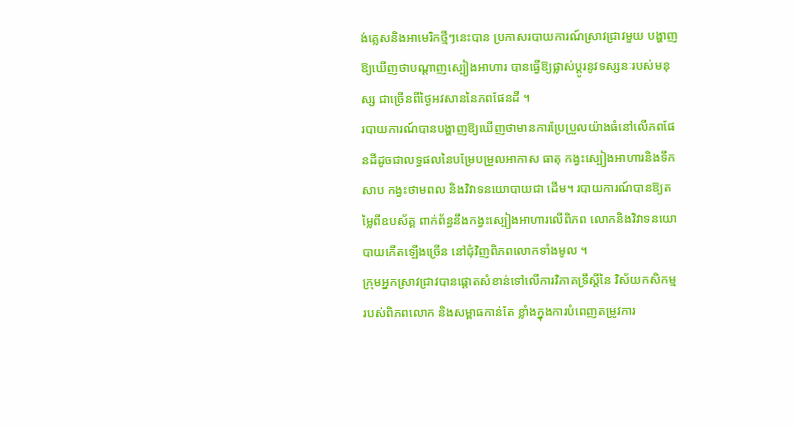ង់គ្លេសនិងអាមេរិកថ្មីៗនេះបាន ប្រកាសរបាយការណ៍ស្រាវជ្រាវមួយ បង្ហាញឱ្យឃើញថាបណ្ដាញស្បៀងអាហារ បានធ្វើឱ្យផ្លាស់ប្ដូរនូវទស្សនៈរបស់មនុស្ស ជាច្រើនពីថ្ងៃអវសាននៃភពផែនដី ។
របាយការណ៍បានបង្ហាញឱ្យឃើញថាមានការប្រែប្រួលយ៉ាងធំនៅលើភពផែនដីដូចជាលទ្ធផលនៃបម្រែបម្រួលអាកាស ធាតុ កង្វះស្បៀងអាហារនិងទឹកសាប កង្វះថាមពល និងវិវាទនយោបាយជា ដើម។ របាយការណ៍បានឱ្យតម្លៃពីឧបស័គ្គ ពាក់ព័ន្ធនឹងកង្វះស្បៀងអាហារលើពិភព លោកនិងវិវាទនយោបាយកើតឡើងច្រើន នៅជុំវិញពិភពលោកទាំងមូល ។
ក្រុមអ្នកស្រាវជ្រាវបានផ្ដោតសំខាន់ទៅលើការវិភាគទ្រឹស្ដីនៃ វិស័យកសិកម្ម របស់ពិភពលោក និងសម្ពាធកាន់តែ ខ្លាំងក្នុងការបំពេញតម្រូវការ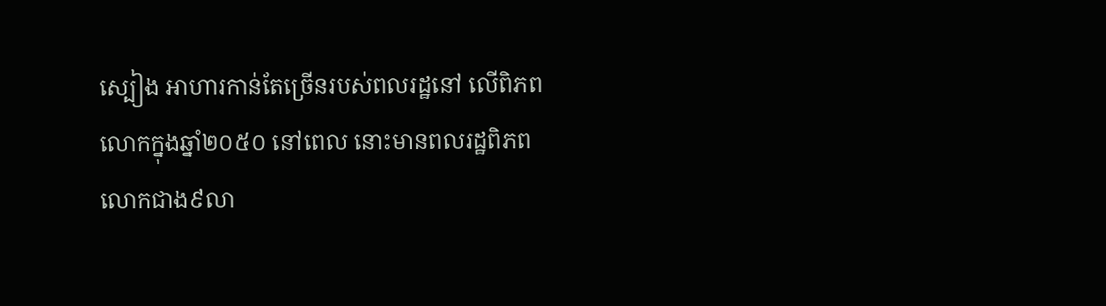ស្បៀង អាហារកាន់តែច្រើនរបស់ពលរដ្ឋនៅ លើពិភពលោកក្នុងឆ្នាំ២០៥០ នៅពេល នោះមានពលរដ្ឋពិភពលោកជាង៩លា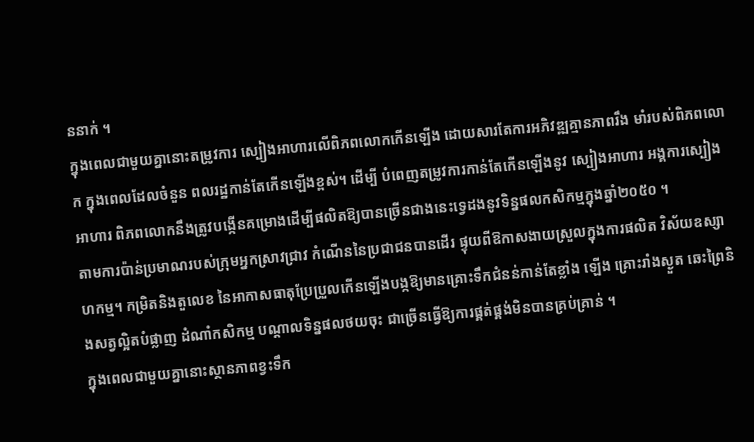ននាក់ ។
ក្នុងពេលជាមួយគ្នានោះតម្រូវការ ស្បៀងអាហារលើពិភពលោកកើនឡើង ដោយសារតែការអភិវឌ្ឍគ្មានភាពរឹង មាំរបស់ពិភពលោក ក្នុងពេលដែលចំនួន ពលរដ្ឋកាន់តែកើនឡើងខ្ពស់។ ដើម្បី បំពេញតម្រូវការកាន់តែកើនឡើងនូវ ស្បៀងអាហារ អង្គការស្បៀងអាហារ ពិភពលោកនឹងត្រូវបង្កើនគម្រោងដើម្បីផលិតឱ្យបានច្រើនជាងនេះទ្វេដងនូវទិន្នផលកសិកម្មក្នុងឆ្នាំ២០៥០ ។
តាមការប៉ាន់ប្រមាណរបស់ក្រុមអ្នកស្រាវជ្រាវ កំណើននៃប្រជាជនបានដើរ ផ្ទុយពីឱកាសងាយស្រួលក្នុងការផលិត វិស័យឧស្សាហកម្ម។ កម្រិតនិងតួលេខ នៃអាកាសធាតុប្រែប្រួលកើនឡើងបង្កឱ្យមានគ្រោះទឹកជំនន់កាន់តែខ្លាំង ឡើង គ្រោះរាំងស្ងួត ឆេះព្រៃនិងសត្វល្អិតបំផ្លាញ ដំណាំកសិកម្ម បណ្ដាលទិន្នផលថយចុះ ជាច្រើនធ្វើឱ្យការផ្គត់ផ្គង់មិនបានគ្រប់គ្រាន់ ។
ក្នុងពេលជាមួយគ្នានោះស្ថានភាពខ្វះទឹក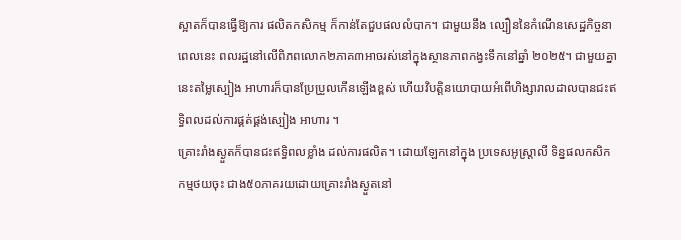ស្អាតក៏បានធ្វើឱ្យការ ផលិតកសិកម្ម ក៏កាន់តែជួបផលលំបាក។ ជាមួយនឹង ល្បឿននៃកំណើនសេដ្ឋកិច្ចនាពេលនេះ ពលរដ្ឋនៅលើពិភពលោក២ភាគ៣អាចរស់នៅក្នុងស្ថានភាពកង្វះទឹកនៅឆ្នាំ ២០២៥។ ជាមួយគ្នានេះតម្លៃស្បៀង អាហារក៏បានប្រែប្រួលកើនឡើងខ្ពស់ ហើយវិបត្ដិនយោបាយអំពើហិង្សារាលដាលបានជះឥទ្ធិពលដល់ការផ្គត់ផ្គង់ស្បៀង អាហារ ។
គ្រោះរាំងស្ងួតក៏បានជះឥទ្ធិពលខ្លាំង ដល់ការផលិត។ ដោយឡែកនៅក្នុង ប្រទេសអូស្ដ្រាលី ទិន្នផលកសិកកម្មថយចុះ ជាង៥០ភាគរយដោយគ្រោះរាំងស្ងួតនៅ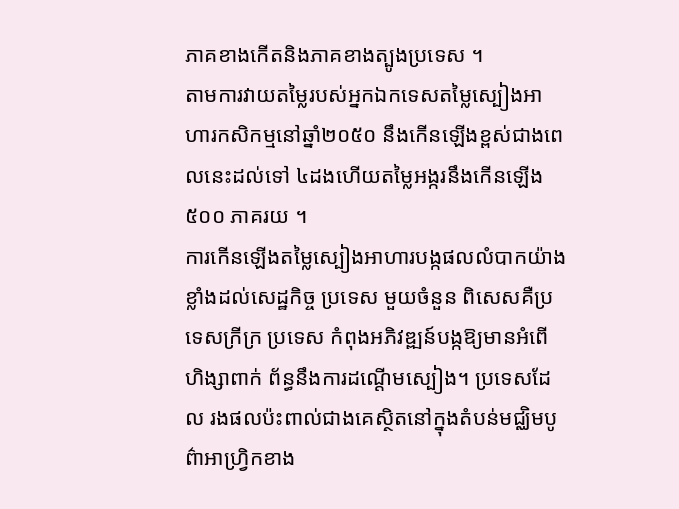ភាគខាងកើតនិងភាគខាងត្បូងប្រទេស ។
តាមការវាយតម្លៃរបស់អ្នកឯកទេសតម្លៃស្បៀងអាហារកសិកម្មនៅឆ្នាំ២០៥០ នឹងកើនឡើងខ្ពស់ជាងពេលនេះដល់ទៅ ៤ដងហើយតម្លៃអង្ករនឹងកើនឡើង៥០០ ភាគរយ ។
ការកើនឡើងតម្លៃស្បៀងអាហារបង្កផលលំបាកយ៉ាងខ្លាំងដល់សេដ្ឋកិច្ច ប្រទេស មួយចំនួន ពិសេសគឺប្រទេសក្រីក្រ ប្រទេស កំពុងអភិវឌ្ឍន៍បង្កឱ្យមានអំពើហិង្សាពាក់ ព័ន្ធនឹងការដណ្ដើមស្បៀង។ ប្រទេសដែល រងផលប៉ះពាល់ជាងគេស្ថិតនៅក្នុងតំបន់មជ្ឈិមបូព៌ាអាហ្វ្រិកខាង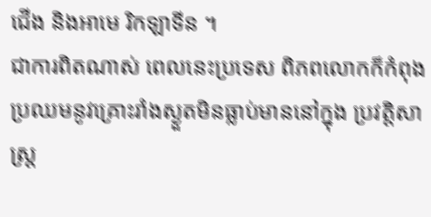ជើង និងអាមេ រិកឡាទីន ។
ជាការពិតណាស់ ពេលនេះប្រទេស ពិភពលោកក៏កំពុងប្រឈមនូវគ្រោះរាំងស្ងួតមិនធ្លាប់មាននៅក្នុង ប្រវត្ដិសាស្ដ្រ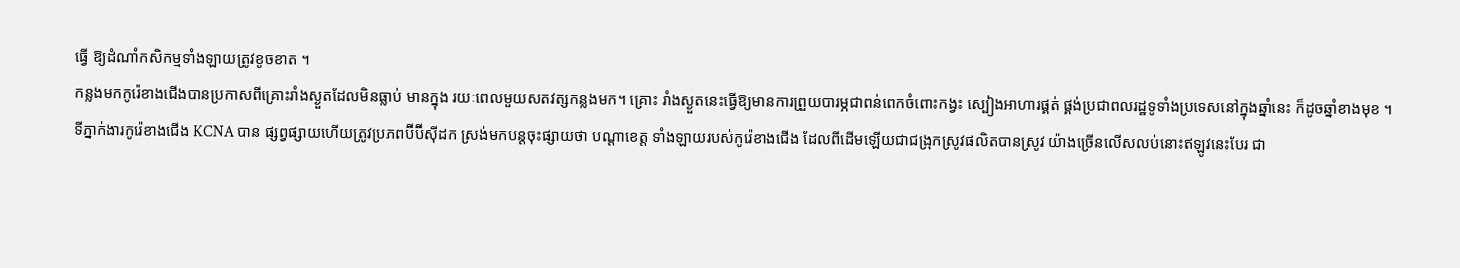ធ្វើ ឱ្យដំណាំកសិកម្មទាំងឡាយត្រូវខូចខាត ។
កន្លងមកកូរ៉េខាងជើងបានប្រកាសពីគ្រោះរាំងស្ងួតដែលមិនធ្លាប់ មានក្នុង រយៈពេលមួយសតវត្សកន្លងមក។ គ្រោះ រាំងស្ងួតនេះធ្វើឱ្យមានការព្រួយបារម្ភជាពន់ពេកចំពោះកង្វះ ស្បៀងអាហារផ្គត់ ផ្គង់ប្រជាពលរដ្ឋទូទាំងប្រទេសនៅក្នុងឆ្នាំនេះ ក៏ដូចឆ្នាំខាងមុខ ។
ទីភ្នាក់ងារកូរ៉េខាងជើង KCNA បាន ផ្សព្វផ្សាយហើយត្រូវប្រភពប៊ីប៊ីស៊ីដក ស្រង់មកបន្ដចុះផ្សាយថា បណ្ដាខេត្ដ ទាំងឡាយរបស់កូរ៉េខាងជើង ដែលពីដើមឡើយជាជង្រុកស្រូវផលិតបានស្រូវ យ៉ាងច្រើនលើសលប់នោះឥឡូវនេះបែរ ជា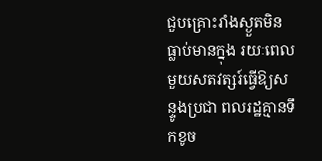ជួបគ្រោះរាំងស្ងួតមិនធ្លាប់មានក្នុង រយៈពេលមួយសតវត្សរ៍ធ្វើឱ្យសន្ទូងប្រជា ពលរដ្ឋគ្មានទឹកខូច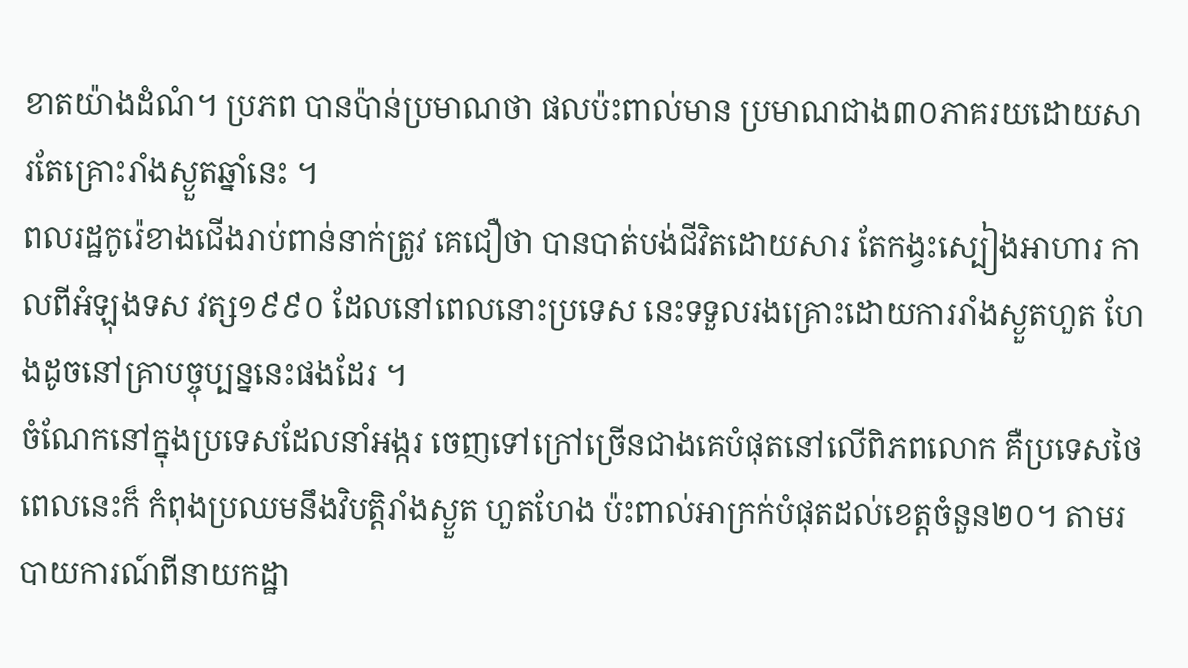ខាតយ៉ាងដំណំ។ ប្រភព បានប៉ាន់ប្រមាណថា ផលប៉ះពាល់មាន ប្រមាណជាង៣០ភាគរយដោយសារតែគ្រោះរាំងស្ងួតឆ្នាំនេះ ។
ពលរដ្ឋកូរ៉េខាងជើងរាប់ពាន់នាក់ត្រូវ គេជឿថា បានបាត់បង់ជីវិតដោយសារ តែកង្វះស្បៀងអាហារ កាលពីអំឡុងទស វត្ស១៩៩០ ដែលនៅពេលនោះប្រទេស នេះទទួលរងគ្រោះដោយការរាំងស្ងួតហួត ហែងដូចនៅគ្រាបច្ចុប្បន្ននេះផងដែរ ។
ចំណែកនៅក្នុងប្រទេសដែលនាំអង្ករ ចេញទៅក្រៅច្រើនជាងគេបំផុតនៅលើពិភពលោក គឺប្រទេសថៃពេលនេះក៏ កំពុងប្រឈមនឹងវិបត្ដិរាំងស្ងួត ហួតហែង ប៉ះពាល់អាក្រក់បំផុតដល់ខេត្ដចំនួន២០។ តាមរបាយការណ៍ពីនាយកដ្ឋា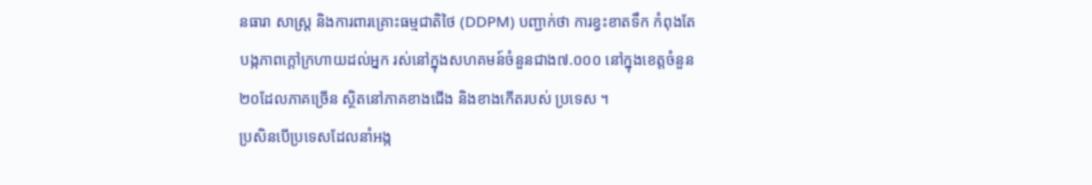នធារា សាស្ដ្រ និងការពារគ្រោះធម្មជាតិថៃ (DDPM) បញ្ជាក់ថា ការខ្វះខាតទឹក កំពុងតែបង្កភាពក្ដៅក្រហាយដល់អ្នក រស់នៅក្នុងសហគមន៍ចំនួនជាង៧.០០០ នៅក្នុងខេត្ដចំនួន២០ដែលភាគច្រើន ស្ថិតនៅភាគខាងជើង និងខាងកើតរបស់ ប្រទេស ។
ប្រសិនបើប្រទេសដែលនាំអង្ក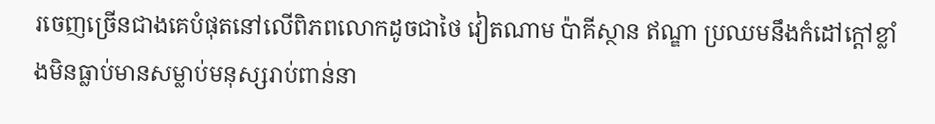រចេញច្រើនជាងគេបំផុតនៅលើពិភពលោកដូចជាថៃ វៀតណាម ប៉ាគីស្ថាន ឥណ្ឌា ប្រឈមនឹងកំដៅក្ដៅខ្លាំងមិនធ្លាប់មានសម្លាប់មនុស្សរាប់ពាន់នា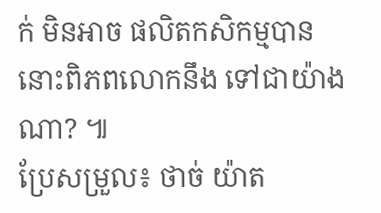ក់ មិនអាច ផលិតកសិកម្មបាននោះពិភពលោកនឹង ទៅជាយ៉ាងណា? ៕
ប្រែសម្រួល៖ ថាច់ យ៉ាត